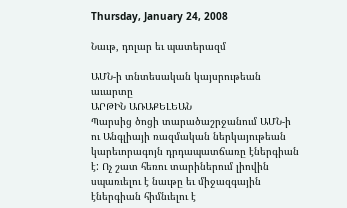Thursday, January 24, 2008

Նաւթ, դոլար եւ պատերազմ

ԱՄՆ-ի տնտեսական կայսրութեան աւարտը
ԱՐԹԻՆ ԱՌԱՔԵԼԵԱՆ
Պարսից ծոցի տարածաշրջանում ԱՄՆ-ի ու Անգլիայի ռազմական ներկայութեան կարեւորագոյն դրդապատճառը էներգիան է: Ոչ շատ հեռու տարիներում լիովին սպառւելու է նաւթը եւ միջազգային էներգիան հիմնւելու է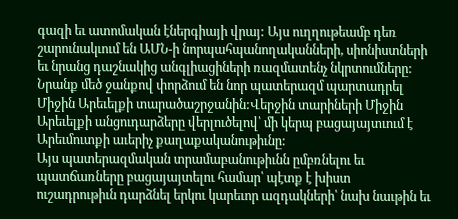գազի եւ ատոմական էներգիայի վրայ: Այս ուղղութեամբ դեռ շարունակւում են ԱՄՆ-ի նորպահպանողականների, սիոնիստների եւ նրանց դաշնակից անգլիացիների ռազմատենչ նկրտումները: Նրանք մեծ ջանքով փորձում են նոր պատերազմ պարտադրել Միջին Արեւելքի տարածաշրջանին:Վերջին տարիների Միջին Արեւելքի անցուդարձերը վերլուծելով՝ մի կերպ բացայայտւում է Արեւմուտքի աւերիչ քաղաքականութիւնը:
Այս պատերազմական տրամաբանութիւնն ըմբռնելու եւ պատճառները բացայայտելու համար՝ պէտք է խիստ ուշադրութիւն դարձնել երկու կարեւոր ազդակների՝ նախ նաւթին եւ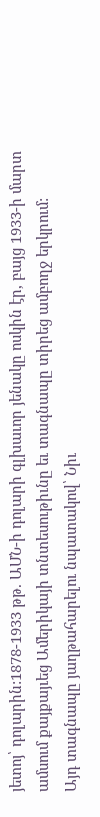յետոյ՝ դոլարին:1878-1933 թթ. ԱՄՆ-ի դոլարի գլխաւոր յենակը ոսկին էր, բայց 1933-ի մարտ ամսում քայքայւեց Ամերիկայի տնտեսութիւնը եւ տագնապը տիրեց ամբողջ երկրում:
Այդ տագնապը յաղթահարելու նպատակով՝ Նիւ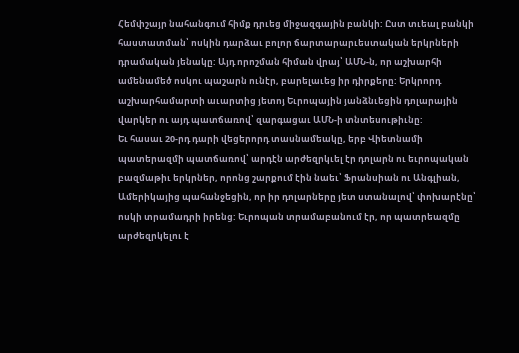Հեմփշայր նահանգում հիմք դրւեց միջազգային բանկի: Ըստ տւեալ բանկի հաստատման՝ ոսկին դարձաւ բոլոր ճարտարարւեստական երկրների դրամական յենակը: Այդ որոշման հիման վրայ՝ ԱՄՆ-ն, որ աշխարհի ամենամեծ ոսկու պաշարն ունէր, բարելաւեց իր դիրքերը: Երկրորդ աշխարհամարտի աւարտից յետոյ Եւրոպային յանձնւեցին դոլարային վարկեր ու այդ պատճառով՝ զարգացաւ ԱՄՆ-ի տնտեսութիւնը:
Եւ հասաւ 20-րդ դարի վեցերորդ տասնամեակը, երբ Վիետնամի պատերազմի պատճառով՝ արդէն արժեզրկւել էր դոլարն ու եւրոպական բազմաթիւ երկրներ, որոնց շարքում էին նաեւ՝ Ֆրանսիան ու Անգլիան, Ամերիկայից պահանջեցին, որ իր դոլարները յետ ստանալով՝ փոխարէնը՝ ոսկի տրամադրի իրենց: Եւրոպան տրամաբանում էր, որ պատրեազմը արժեզրկելու է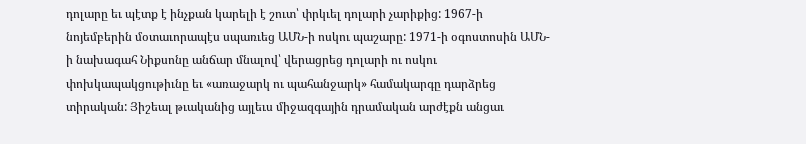դոլարը եւ պէտք է ինչքան կարելի է շուտ՝ փրկւել դոլարի չարիքից: 1967-ի նոյեմբերին մօտաւորապէս սպառւեց ԱՄՆ-ի ոսկու պաշարը: 1971-ի օգոստոսին ԱՄՆ-ի նախագահ Նիքսոնը անճար մնալով՝ վերացրեց դոլարի ու ոսկու փոխկապակցութիւնը եւ «առաջարկ ու պահանջարկ» համակարգը դարձրեց տիրական: Յիշեալ թւականից այլեւս միջազգային դրամական արժէքն անցաւ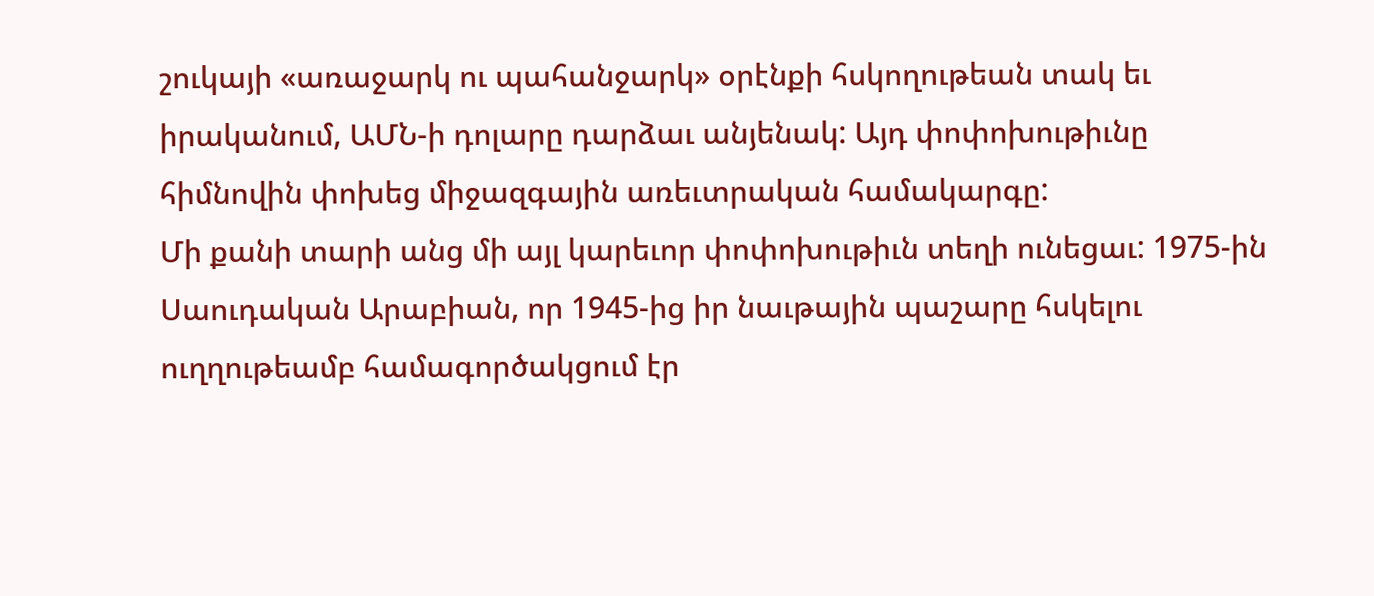շուկայի «առաջարկ ու պահանջարկ» օրէնքի հսկողութեան տակ եւ իրականում, ԱՄՆ-ի դոլարը դարձաւ անյենակ: Այդ փոփոխութիւնը հիմնովին փոխեց միջազգային առեւտրական համակարգը:
Մի քանի տարի անց մի այլ կարեւոր փոփոխութիւն տեղի ունեցաւ: 1975-ին Սաուդական Արաբիան, որ 1945-ից իր նաւթային պաշարը հսկելու ուղղութեամբ համագործակցում էր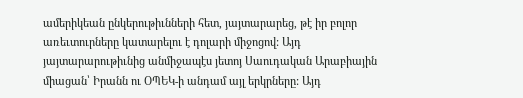ամերիկեան ընկերութիւնների հետ, յայտարարեց, թէ իր բոլոր առեւտուրները կատարելու է դոլարի միջոցով: Այդ յայտարարութիւնից անմիջապէս յետոյ Սաուդական Արաբիային միացան՝ Իրանն ու ՕՊԵԿ-ի անդամ այլ երկրները: Այդ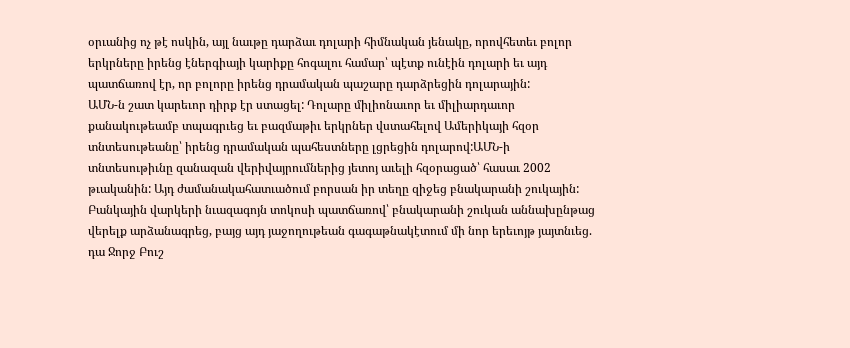օրւանից ոչ թէ ոսկին, այլ նաւթը դարձաւ դոլարի հիմնական յենակը, որովհետեւ բոլոր երկրները իրենց էներգիայի կարիքը հոգալու համար՝ պէտք ունէին դոլարի եւ այդ պատճառով էր, որ բոլորը իրենց դրամական պաշարը դարձրեցին դոլարային:
ԱՄՆ-ն շատ կարեւոր դիրք էր ստացել: Դոլարը միլիոնաւոր եւ միլիարդաւոր քանակութեամբ տպագրւեց եւ բազմաթիւ երկրներ վստահելով Ամերիկայի հզօր տնտեսութեանը՝ իրենց դրամական պահեստները լցրեցին դոլարով:ԱՄՆ-ի տնտեսութիւնը զանազան վերիվայրումներից յետոյ աւելի հզօրացած՝ հասաւ 2002 թւականին: Այդ ժամանակահատւածում բորսան իր տեղը զիջեց բնակարանի շուկային:
Բանկային վարկերի նւազագոյն տոկոսի պատճառով՝ բնակարանի շուկան աննախընթաց վերելք արձանագրեց, բայց այդ յաջողութեան գագաթնակէտում մի նոր երեւոյթ յայտնւեց. դա Ջորջ Բուշ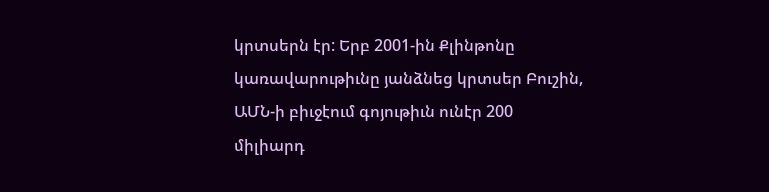կրտսերն էր: Երբ 2001-ին Քլինթոնը կառավարութիւնը յանձնեց կրտսեր Բուշին, ԱՄՆ-ի բիւջէում գոյութիւն ունէր 200 միլիարդ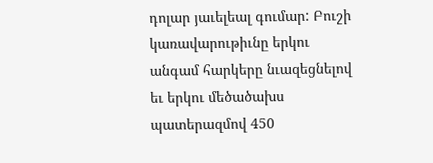դոլար յաւելեալ գումար: Բուշի կառավարութիւնը երկու անգամ հարկերը նւազեցնելով եւ երկու մեծածախս պատերազմով 450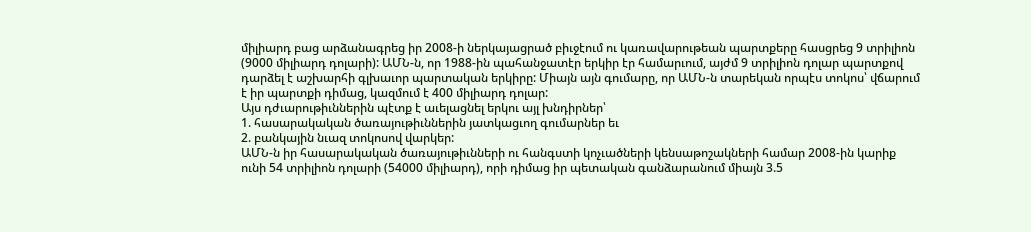միլիարդ բաց արձանագրեց իր 2008-ի ներկայացրած բիւջէում ու կառավարութեան պարտքերը հասցրեց 9 տրիլիոն (9000 միլիարդ դոլարի): ԱՄՆ-ն, որ 1988-ին պահանջատէր երկիր էր համարւում, այժմ 9 տրիլիոն դոլար պարտքով դարձել է աշխարհի գլխաւոր պարտական երկիրը: Միայն այն գումարը, որ ԱՄՆ-ն տարեկան որպէս տոկոս՝ վճարում է իր պարտքի դիմաց, կազմում է 400 միլիարդ դոլար:
Այս դժւարութիւններին պէտք է աւելացնել երկու այլ խնդիրներ՝
1. հասարակական ծառայութիւններին յատկացւող գումարներ եւ
2. բանկային նւազ տոկոսով վարկեր:
ԱՄՆ-ն իր հասարակական ծառայութիւնների ու հանգստի կոչւածների կենսաթոշակների համար 2008-ին կարիք ունի 54 տրիլիոն դոլարի (54000 միլիարդ), որի դիմաց իր պետական գանձարանում միայն 3.5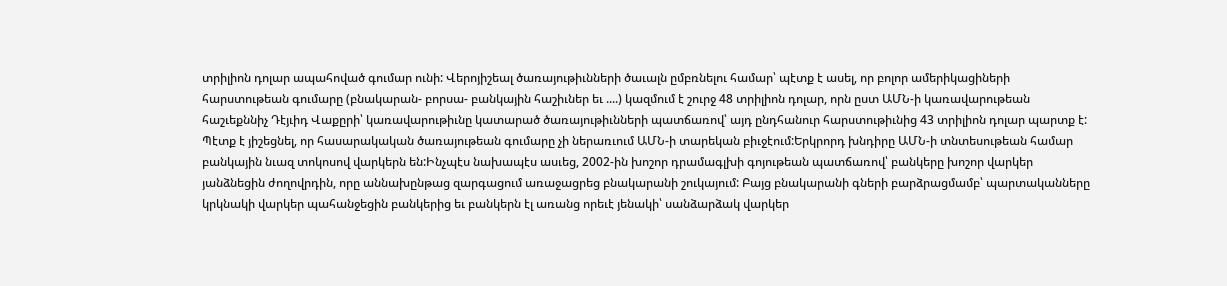տրիլիոն դոլար ապահոված գումար ունի: Վերոյիշեալ ծառայութիւնների ծաւալն ըմբռնելու համար՝ պէտք է ասել, որ բոլոր ամերիկացիների հարստութեան գումարը (բնակարան- բորսա- բանկային հաշիւներ եւ ....) կազմում է շուրջ 48 տրիլիոն դոլար, որն ըստ ԱՄՆ-ի կառավարութեան հաշւեքննիչ Դէյւիդ Վաքըրի՝ կառավարութիւնը կատարած ծառայութիւնների պատճառով՝ այդ ընդհանուր հարստութիւնից 43 տրիլիոն դոլար պարտք է: Պէտք է յիշեցնել, որ հասարակական ծառայութեան գումարը չի ներառւում ԱՄՆ-ի տարեկան բիւջէում:Երկրորդ խնդիրը ԱՄՆ-ի տնտեսութեան համար բանկային նւազ տոկոսով վարկերն են:Ինչպէս նախապէս ասւեց, 2002-ին խոշոր դրամագլխի գոյութեան պատճառով՝ բանկերը խոշոր վարկեր յանձնեցին ժողովրդին, որը աննախընթաց զարգացում առաջացրեց բնակարանի շուկայում: Բայց բնակարանի գների բարձրացմամբ՝ պարտականները կրկնակի վարկեր պահանջեցին բանկերից եւ բանկերն էլ առանց որեւէ յենակի՝ սանձարձակ վարկեր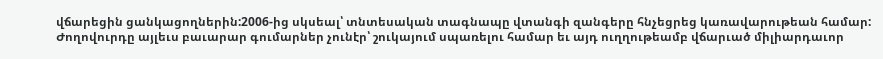վճարեցին ցանկացողներին:2006-ից սկսեալ՝ տնտեսական տագնապը վտանգի զանգերը հնչեցրեց կառավարութեան համար: Ժողովուրդը այլեւս բաւարար գումարներ չունէր՝ շուկայում սպառելու համար եւ այդ ուղղութեամբ վճարւած միլիարդաւոր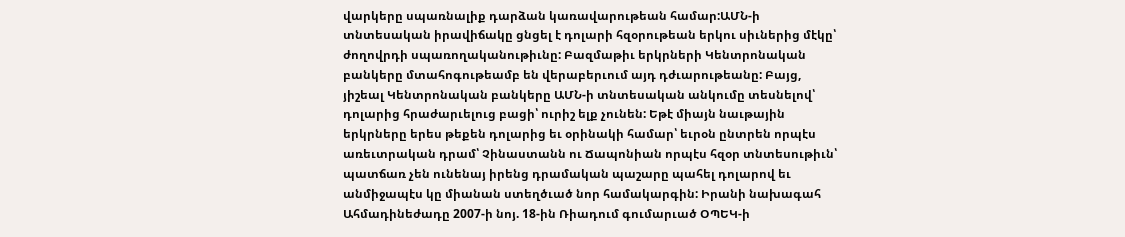վարկերը սպառնալիք դարձան կառավարութեան համար:ԱՄՆ-ի տնտեսական իրավիճակը ցնցել է դոլարի հզօրութեան երկու սիւներից մէկը՝ ժողովրդի սպառողականութիւնը: Բազմաթիւ երկրների Կենտրոնական բանկերը մտահոգութեամբ են վերաբերւում այդ դժւարութեանը: Բայց, յիշեալ Կենտրոնական բանկերը ԱՄՆ-ի տնտեսական անկումը տեսնելով՝ դոլարից հրաժարւելուց բացի՝ ուրիշ ելք չունեն: Եթէ միայն նաւթային երկրները երես թեքեն դոլարից եւ օրինակի համար՝ եւրօն ընտրեն որպէս առեւտրական դրամ՝ Չինաստանն ու Ճապոնիան որպէս հզօր տնտեսութիւն՝ պատճառ չեն ունենայ իրենց դրամական պաշարը պահել դոլարով եւ անմիջապէս կը միանան ստեղծւած նոր համակարգին: Իրանի նախագահ Ահմադինեժադը 2007-ի նոյ. 18-ին Ռիադում գումարւած ՕՊԵԿ-ի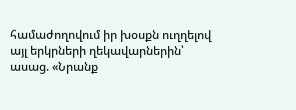համաժողովում իր խօսքն ուղղելով այլ երկրների ղեկավարներին՝ ասաց. «Նրանք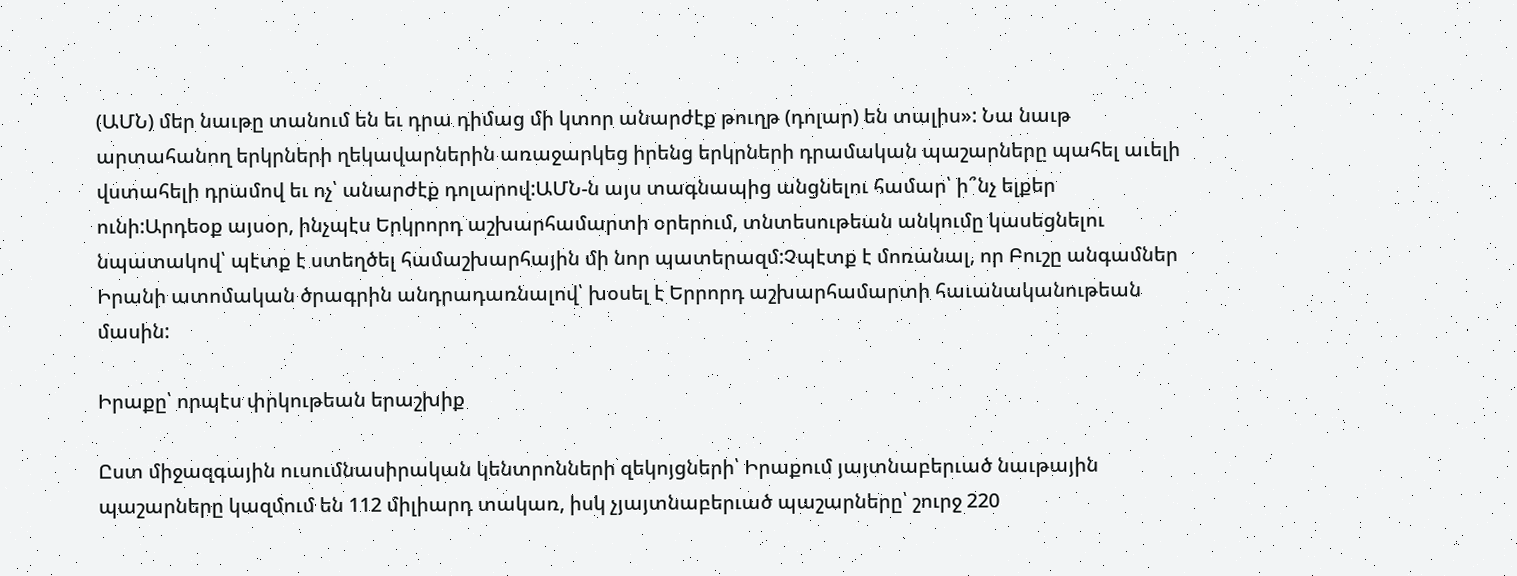(ԱՄՆ) մեր նաւթը տանում են եւ դրա դիմաց մի կտոր անարժէք թուղթ (դոլար) են տալիս»: Նա նաւթ արտահանող երկրների ղեկավարներին առաջարկեց իրենց երկրների դրամական պաշարները պահել աւելի վստահելի դրամով եւ ոչ՝ անարժէք դոլարով:ԱՄՆ-ն այս տագնապից անցնելու համար՝ ի՞նչ ելքեր ունի:Արդեօք այսօր, ինչպէս Երկրորդ աշխարհամարտի օրերում, տնտեսութեան անկումը կասեցնելու նպատակով՝ պէտք է ստեղծել համաշխարհային մի նոր պատերազմ:Չպէտք է մոռանալ, որ Բուշը անգամներ Իրանի ատոմական ծրագրին անդրադառնալով՝ խօսել է Երրորդ աշխարհամարտի հաւանականութեան մասին:

Իրաքը՝ որպէս փրկութեան երաշխիք

Ըստ միջազգային ուսումնասիրական կենտրոնների զեկոյցների՝ Իրաքում յայտնաբերւած նաւթային պաշարները կազմում են 112 միլիարդ տակառ, իսկ չյայտնաբերւած պաշարները՝ շուրջ 220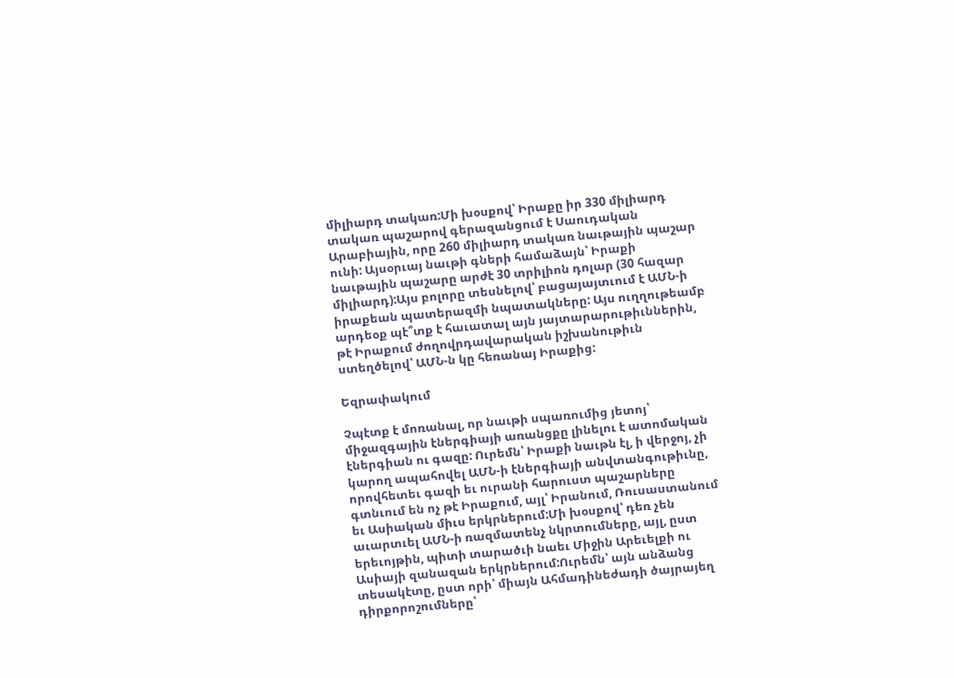միլիարդ տակառ:Մի խօսքով՝ Իրաքը իր 330 միլիարդ տակառ պաշարով գերազանցում է Սաուդական Արաբիային, որը 260 միլիարդ տակառ նաւթային պաշար ունի: Այսօրւայ նաւթի գների համաձայն՝ Իրաքի նաւթային պաշարը արժէ 30 տրիլիոն դոլար (30 հազար միլիարդ):Այս բոլորը տեսնելով՝ բացայայտւում է ԱՄՆ-ի իրաքեան պատերազմի նպատակները: Այս ուղղութեամբ արդեօք պէ՞տք է հաւատալ այն յայտարարութիւններին, թէ Իրաքում ժողովրդավարական իշխանութիւն ստեղծելով՝ ԱՄՆ-ն կը հեռանայ Իրաքից:

Եզրափակում

Չպէտք է մոռանալ, որ նաւթի սպառումից յետոյ՝ միջազգային էներգիայի առանցքը լինելու է ատոմական էներգիան ու գազը: Ուրեմն՝ Իրաքի նաւթն էլ, ի վերջոյ, չի կարող ապահովել ԱՄՆ-ի էներգիայի անվտանգութիւնը, որովհետեւ գազի եւ ուրանի հարուստ պաշարները գտնւում են ոչ թէ Իրաքում, այլ՝ Իրանում, Ռուսաստանում եւ Ասիական միւս երկրներում:Մի խօսքով՝ դեռ չեն աւարտւել ԱՄՆ-ի ռազմատենչ նկրտումները, այլ, ըստ երեւոյթին, պիտի տարածւի նաեւ Միջին Արեւելքի ու Ասիայի զանազան երկրներում:Ուրեմն՝ այն անձանց տեսակէտը, ըստ որի՝ միայն Ահմադինեժադի ծայրայեղ դիրքորոշումները՝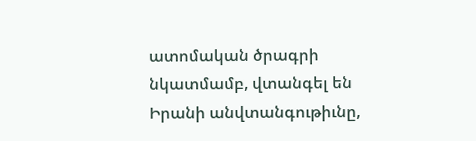ատոմական ծրագրի նկատմամբ, վտանգել են Իրանի անվտանգութիւնը,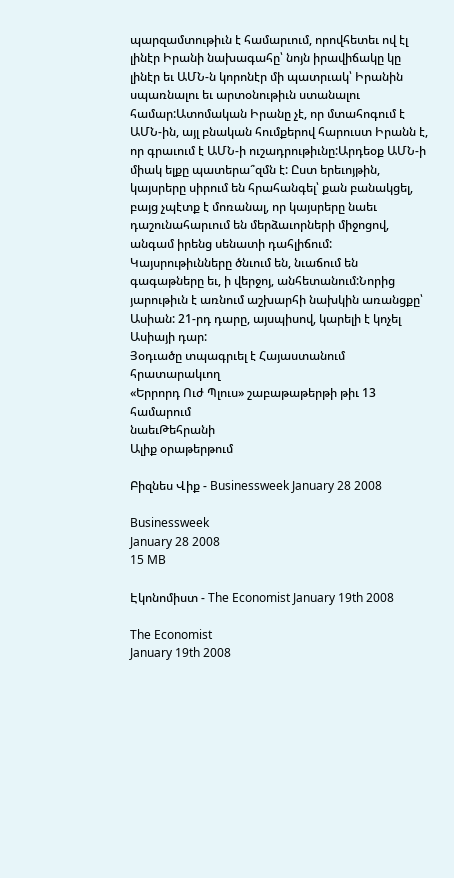պարզամտութիւն է համարւում, որովհետեւ ով էլ լինէր Իրանի նախագահը՝ նոյն իրավիճակը կը լինէր եւ ԱՄՆ-ն կորոնէր մի պատրւակ՝ Իրանին սպառնալու եւ արտօնութիւն ստանալու համար:Ատոմական Իրանը չէ, որ մտահոգում է ԱՄՆ-ին, այլ բնական հումքերով հարուստ Իրանն է, որ գրաւում է ԱՄՆ-ի ուշադրութիւնը:Արդեօք ԱՄՆ-ի միակ ելքը պատերա՞զմն է: Ըստ երեւոյթին, կայսրերը սիրում են հրահանգել՝ քան բանակցել, բայց չպէտք է մոռանալ, որ կայսրերը նաեւ դաշունահարւում են մերձաւորների միջոցով, անգամ իրենց սենատի դահլիճում: Կայսրութիւնները ծնւում են, նւաճում են գագաթները եւ, ի վերջոյ, անհետանում:Նորից յարութիւն է առնում աշխարհի նախկին առանցքը՝ Ասիան: 21-րդ դարը, այսպիսով, կարելի է կոչել Ասիայի դար:
Յօդւածը տպագրւել է Հայաստանում հրատարակւող
«Երրորդ Ուժ Պլուս» շաբաթաթերթի թիւ 13 համարում
նաեւԹեհրանի
Ալիք օրաթերթում

Բիզնես Վիք - Businessweek January 28 2008

Businessweek
January 28 2008
15 MB

Էկոնոմիստ - The Economist January 19th 2008

The Economist
January 19th 2008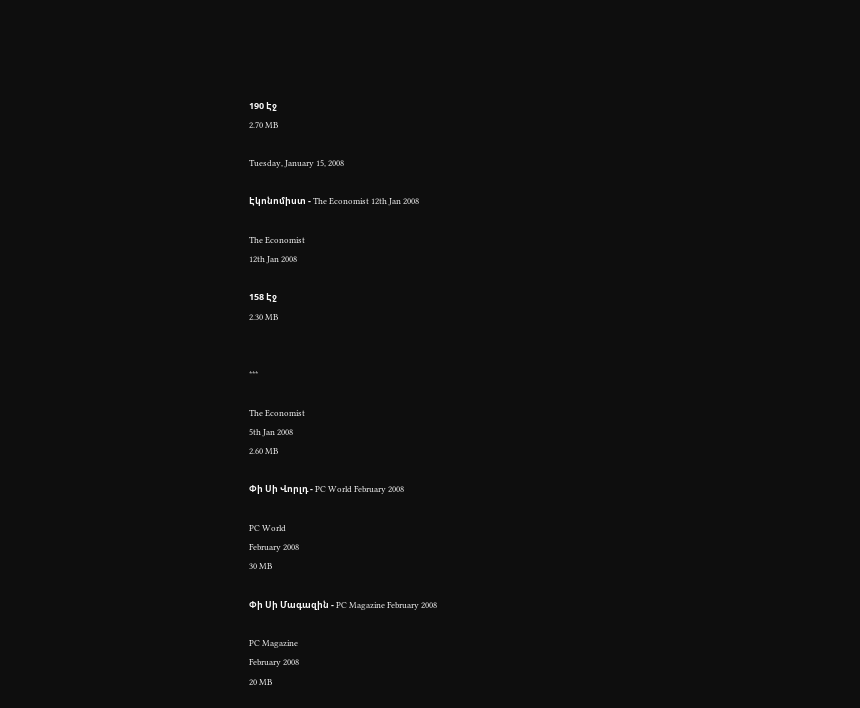190 Էջ
2.70 MB

Tuesday, January 15, 2008

Էկոնոմիստ - The Economist 12th Jan 2008

The Economist
12th Jan 2008

158 Էջ
2.30 MB


***

The Economist
5th Jan 2008
2.60 MB

Փի Սի Վորլդ - PC World February 2008

PC World
February 2008
30 MB

Փի Սի Մագազին - PC Magazine February 2008

PC Magazine
February 2008
20 MB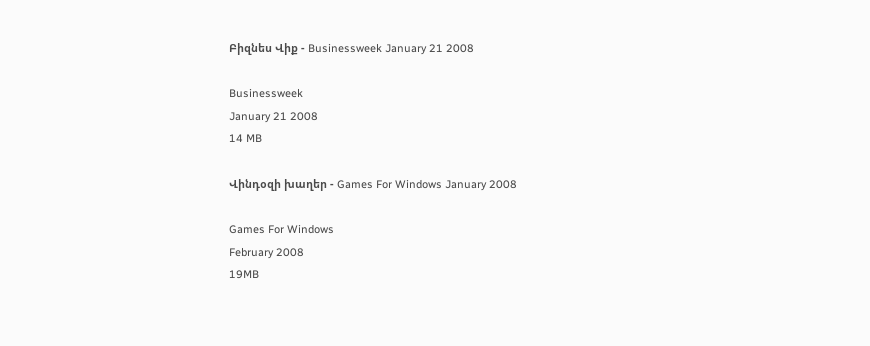Բիզնես Վիք - Businessweek January 21 2008

Businessweek
January 21 2008
14 MB

Վինդօզի խաղեր - Games For Windows January 2008

Games For Windows
February 2008
19MB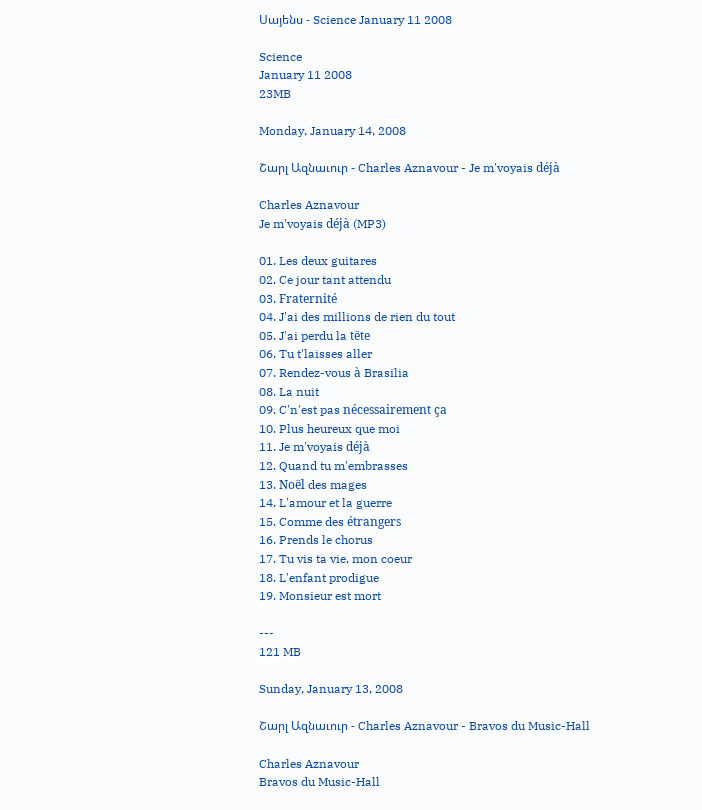Սայենս - Science January 11 2008

Science
January 11 2008
23MB

Monday, January 14, 2008

Շարլ Ազնաւուր - Charles Aznavour - Je m'voyais déjà

Charles Aznavour
Je m'voyais déjà (MP3)

01. Les deux guitares
02. Ce jour tant attendu
03. Fraternité
04. J'ai des millions de rien du tout
05. J'ai perdu la tëte
06. Tu t'laisses aller
07. Rendez-vous à Brasilia
08. La nuit
09. C'n'est pas nécessairement ça
10. Plus heureux que moi
11. Je m'voyais déjà
12. Quand tu m'embrasses
13. Noël des mages
14. L'amour et la guerre
15. Comme des étrangers
16. Prends le chorus
17. Tu vis ta vie, mon coeur
18. L'enfant prodigue
19. Monsieur est mort

---
121 MB

Sunday, January 13, 2008

Շարլ Ազնաւուր - Charles Aznavour - Bravos du Music-Hall

Charles Aznavour
Bravos du Music-Hall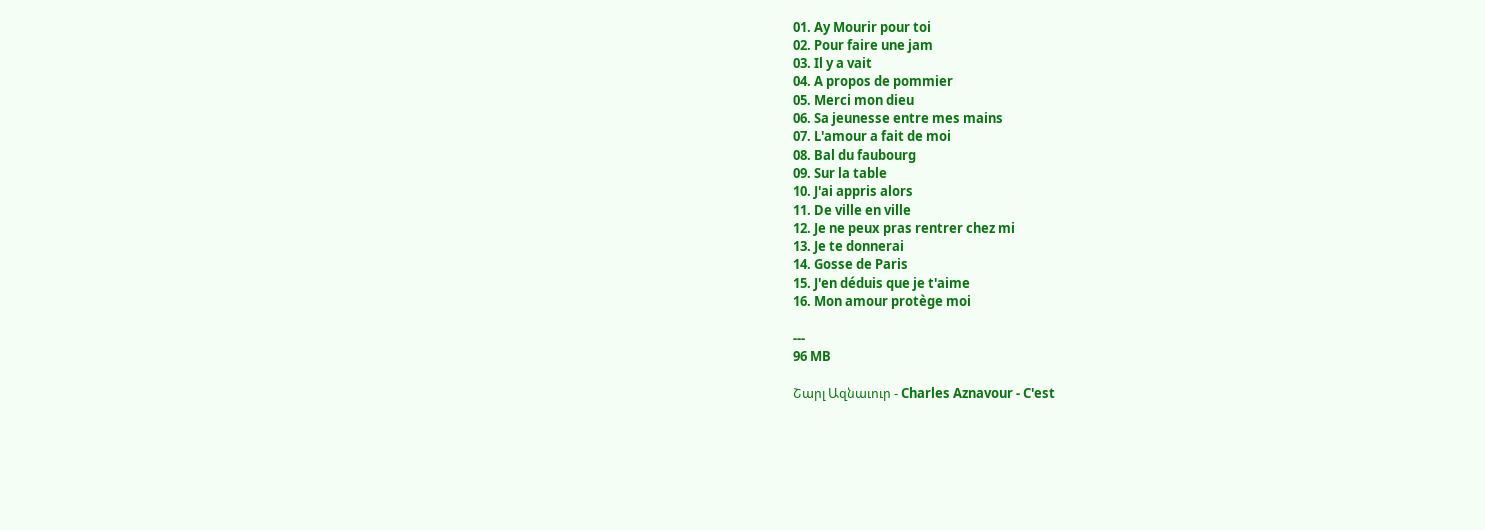01. Ay Mourir pour toi
02. Pour faire une jam
03. Il y a vait
04. A propos de pommier
05. Merci mon dieu
06. Sa jeunesse entre mes mains
07. L'amour a fait de moi
08. Bal du faubourg
09. Sur la table
10. J'ai appris alors
11. De ville en ville
12. Je ne peux pras rentrer chez mi
13. Je te donnerai
14. Gosse de Paris
15. J'en déduis que je t'aime
16. Mon amour protège moi

---
96 MB

Շարլ Ազնաւուր - Charles Aznavour - C'est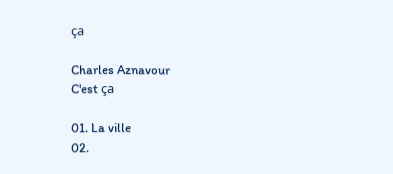ça

Charles Aznavour
C'est ça

01. La ville
02.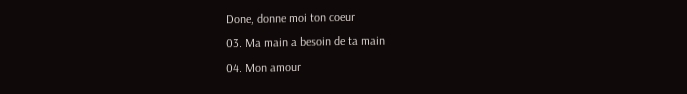Done, donne moi ton coeur
03. Ma main a besoin de ta main
04. Mon amour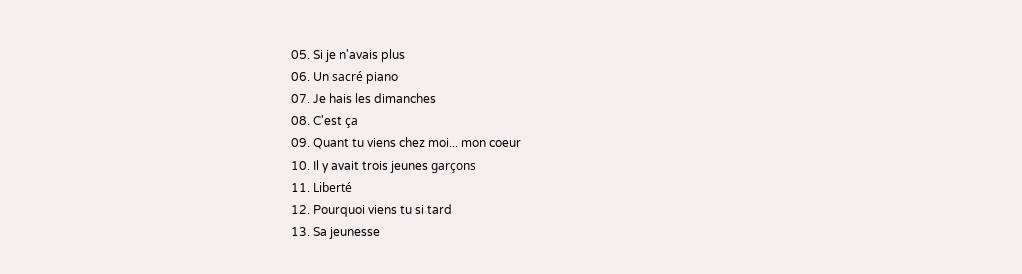05. Si je n'avais plus
06. Un sacré piano
07. Je hais les dimanches
08. C'est ça
09. Quant tu viens chez moi... mon coeur
10. Il y avait trois jeunes garçons
11. Liberté
12. Pourquoi viens tu si tard
13. Sa jeunesse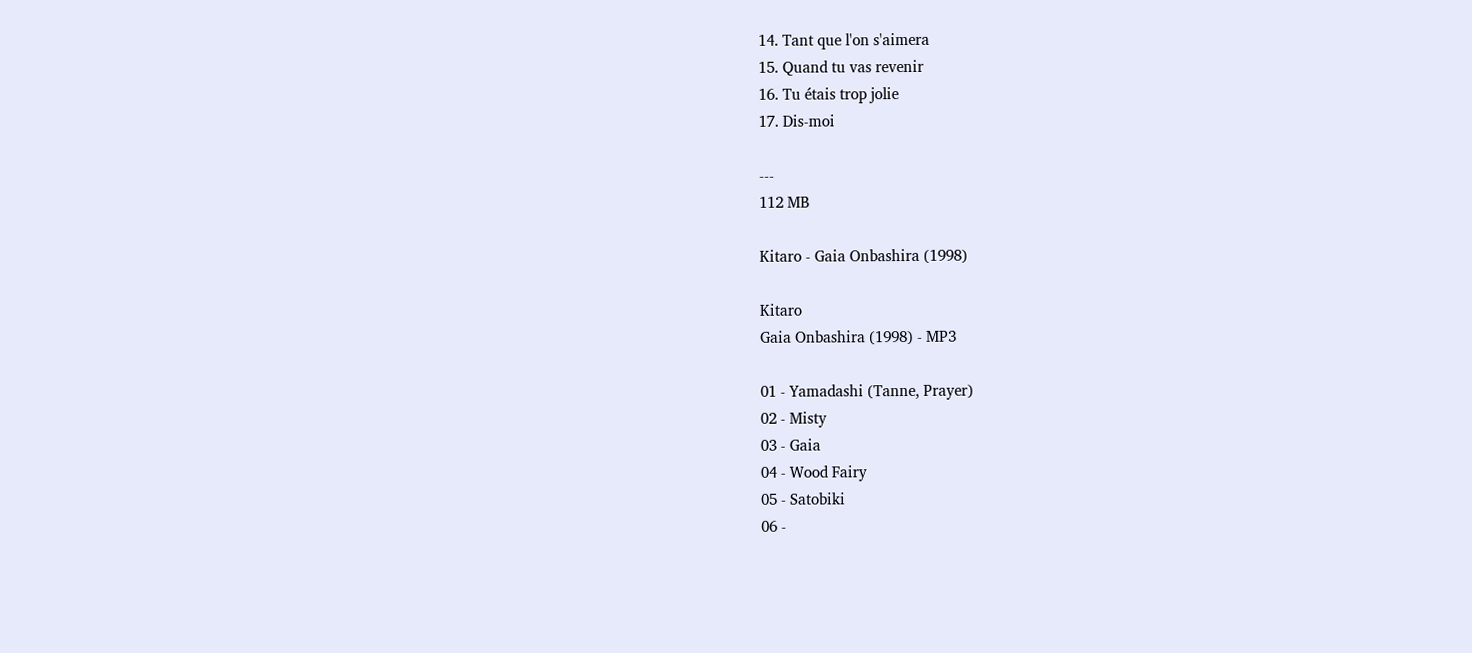14. Tant que l'on s'aimera
15. Quand tu vas revenir
16. Tu étais trop jolie
17. Dis-moi

---
112 MB

Kitaro - Gaia Onbashira (1998)

Kitaro
Gaia Onbashira (1998) - MP3

01 - Yamadashi (Tanne, Prayer)
02 - Misty
03 - Gaia
04 - Wood Fairy
05 - Satobiki
06 -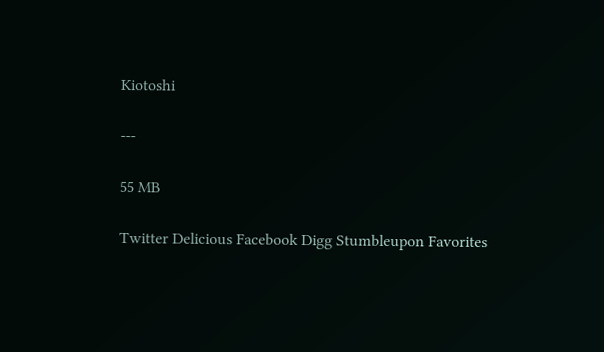Kiotoshi

---

55 MB

Twitter Delicious Facebook Digg Stumbleupon Favorites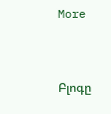More


Բլոգը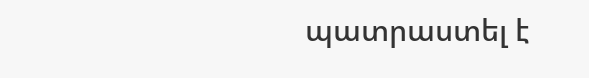պատրաստել է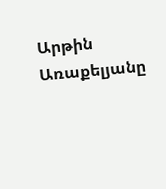Արթին Առաքելյանը